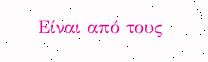Είναι από τους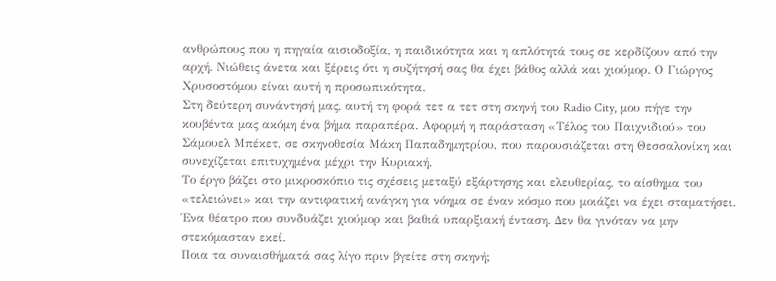ανθρώπους που η πηγαία αισιοδοξία, η παιδικότητα και η απλότητά τους σε κερδίζουν από την αρχή. Νιώθεις άνετα και ξέρεις ότι η συζήτησή σας θα έχει βάθος αλλά και χιούμορ. Ο Γιώργος Χρυσοστόμου είναι αυτή η προσωπικότητα.
Στη δεύτερη συνάντησή μας, αυτή τη φορά τετ α τετ στη σκηνή του Radio City, μου πήγε την κουβέντα μας ακόμη ένα βήμα παραπέρα. Αφορμή η παράσταση «Τέλος του Παιχνιδιού» του Σάμουελ Μπέκετ, σε σκηνοθεσία Μάκη Παπαδημητρίου, που παρουσιάζεται στη Θεσσαλονίκη και συνεχίζεται επιτυχημένα μέχρι την Κυριακή.
Το έργο βάζει στο μικροσκόπιο τις σχέσεις μεταξύ εξάρτησης και ελευθερίας, το αίσθημα του «τελειώνει» και την αντιφατική ανάγκη για νόημα σε έναν κόσμο που μοιάζει να έχει σταματήσει. Ένα θέατρο που συνδυάζει χιούμορ και βαθιά υπαρξιακή ένταση. Δεν θα γινόταν να μην στεκόμασταν εκεί.
Ποια τα συναισθήματά σας λίγο πριν βγείτε στη σκηνή;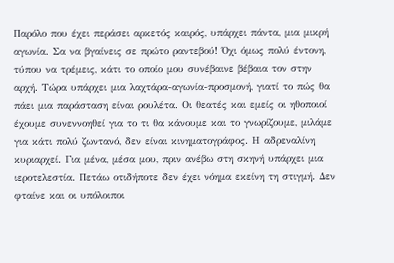Παρόλο που έχει περάσει αρκετός καιρός, υπάρχει πάντα, μια μικρή αγωνία. Σα να βγαίνεις σε πρώτο ραντεβού! Όχι όμως πολύ έντονη, τύπου να τρέμεις, κάτι το οποίο μου συνέβαινε βέβαια τον στην αρχή. Τώρα υπάρχει μια λαχτάρα-αγωνία-προσμονή, γιατί το πώς θα πάει μια παράσταση είναι ρουλέτα. Οι θεατές και εμείς οι ηθοποιοί έχουμε συνεννοηθεί για το τι θα κάνουμε και το γνωρίζουμε, μιλάμε για κάτι πολύ ζωντανό, δεν είναι κινηματογράφος. Η αδρεναλίνη κυριαρχεί. Για μένα, μέσα μου, πριν ανέβω στη σκηνή υπάρχει μια ιεροτελεστία. Πετάω οτιδήποτε δεν έχει νόημα εκείνη τη στιγμή. Δεν φταίνε και οι υπόλοιποι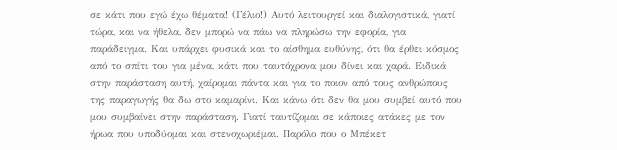σε κάτι που εγώ έχω θέματα! (Γέλιο!) Αυτό λειτουργεί και διαλογιστικά, γιατί τώρα, και να ήθελα, δεν μπορώ να πάω να πληρώσω την εφορία, για παράδειγμα. Και υπάρχει φυσικά και το αίσθημα ευθύνης, ότι θα έρθει κόσμος από το σπίτι του για μένα, κάτι που ταυτόχρονα μου δίνει και χαρά. Ειδικά στην παράσταση αυτή, χαίρομαι πάντα και για το ποιον από τους ανθρώπους της παραγωγής θα δω στο καμαρίνι. Και κάνω ότι δεν θα μου συμβεί αυτό που μου συμβαίνει στην παράσταση. Γιατί ταυτίζομαι σε κάποιες ατάκες με τον ήρωα που υποδύομαι και στενοχωριέμαι. Παρόλο που ο Μπέκετ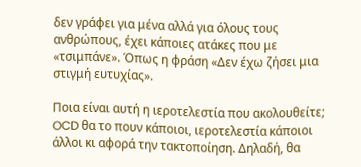δεν γράφει για μένα αλλά για όλους τους ανθρώπους, έχει κάποιες ατάκες που με «τσιμπάνε». Όπως η φράση «Δεν έχω ζήσει μια στιγμή ευτυχίας».

Ποια είναι αυτή η ιεροτελεστία που ακολουθείτε;
OCD θα το πουν κάποιοι, ιεροτελεστία κάποιοι άλλοι κι αφορά την τακτοποίηση. Δηλαδή, θα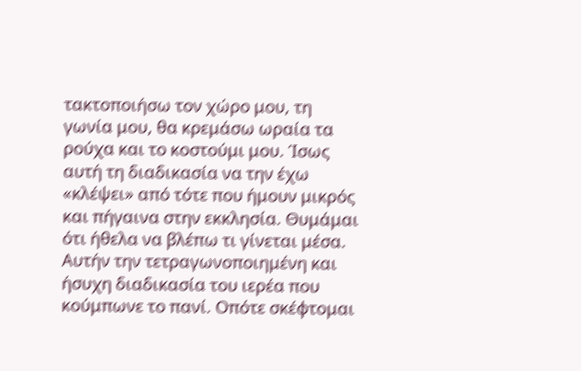τακτοποιήσω τον χώρο μου, τη γωνία μου, θα κρεμάσω ωραία τα ρούχα και το κοστούμι μου. Ίσως αυτή τη διαδικασία να την έχω «κλέψει» από τότε που ήμουν μικρός και πήγαινα στην εκκλησία. Θυμάμαι ότι ήθελα να βλέπω τι γίνεται μέσα. Αυτήν την τετραγωνοποιημένη και ήσυχη διαδικασία του ιερέα που κούμπωνε το πανί. Οπότε σκέφτομαι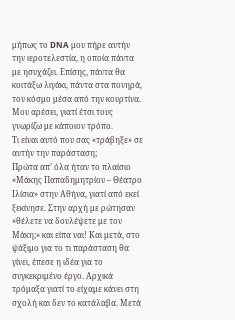μήπως το DNA μου πήρε αυτήν την ιεροτελεστία, η οποία πάντα με ησυχάζει. Επίσης, πάντα θα κοιτάξω λιγάκι, πάντα στα πονηρά, τον κόσμο μέσα από την κουρτίνα. Μου αρέσει, γιατί έτσι τους γνωρίζω με κάποιον τρόπο.
Τι είναι αυτό που σας «τράβηξε» σε αυτήν την παράσταση;
Πρώτα απ’ όλα ήταν το πλαίσιο «Μάκης Παπαδημητρίου – Θέατρο Ιλίσια» στην Αθήνα, γιατί από εκεί ξεκίνησε. Στην αρχή με ρώτησαν «θέλετε να δουλέψετε με τον Μάκη;» και είπα ναι! Και μετά, στο ψάξιμο για το τι παράσταση θα γίνει, έπεσε η ιδέα για το συγκεκριμένο έργο. Αρχικά τρόμαξα γιατί το είχαμε κάνει στη σχολή και δεν το κατάλαβα. Μετά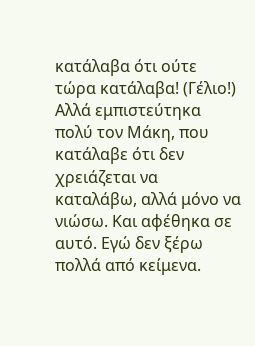κατάλαβα ότι ούτε τώρα κατάλαβα! (Γέλιο!) Αλλά εμπιστεύτηκα πολύ τον Μάκη, που κατάλαβε ότι δεν χρειάζεται να καταλάβω, αλλά μόνο να νιώσω. Και αφέθηκα σε αυτό. Εγώ δεν ξέρω πολλά από κείμενα.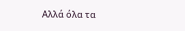Αλλά όλα τα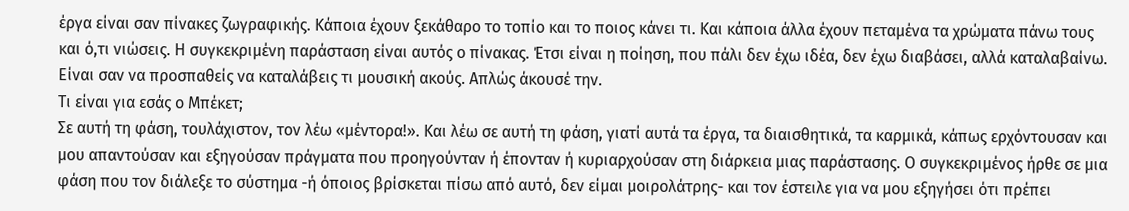έργα είναι σαν πίνακες ζωγραφικής. Κάποια έχουν ξεκάθαρο το τοπίο και το ποιος κάνει τι. Και κάποια άλλα έχουν πεταμένα τα χρώματα πάνω τους και ό,τι νιώσεις. Η συγκεκριμένη παράσταση είναι αυτός ο πίνακας. Έτσι είναι η ποίηση, που πάλι δεν έχω ιδέα, δεν έχω διαβάσει, αλλά καταλαβαίνω. Είναι σαν να προσπαθείς να καταλάβεις τι μουσική ακούς. Απλώς άκουσέ την.
Τι είναι για εσάς ο Μπέκετ;
Σε αυτή τη φάση, τουλάχιστον, τον λέω «μέντορα!». Και λέω σε αυτή τη φάση, γιατί αυτά τα έργα, τα διαισθητικά, τα καρμικά, κάπως ερχόντουσαν και μου απαντούσαν και εξηγούσαν πράγματα που προηγούνταν ή έπονταν ή κυριαρχούσαν στη διάρκεια μιας παράστασης. Ο συγκεκριμένος ήρθε σε μια φάση που τον διάλεξε το σύστημα -ή όποιος βρίσκεται πίσω από αυτό, δεν είμαι μοιρολάτρης- και τον έστειλε για να μου εξηγήσει ότι πρέπει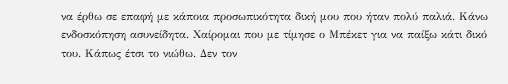να έρθω σε επαφή με κάποια προσωπικότητα δική μου που ήταν πολύ παλιά. Κάνω ενδοσκόπηση ασυνείδητα. Χαίρομαι που με τίμησε ο Μπέκετ για να παίξω κάτι δικό του. Κάπως έτσι το νιώθω. Δεν τον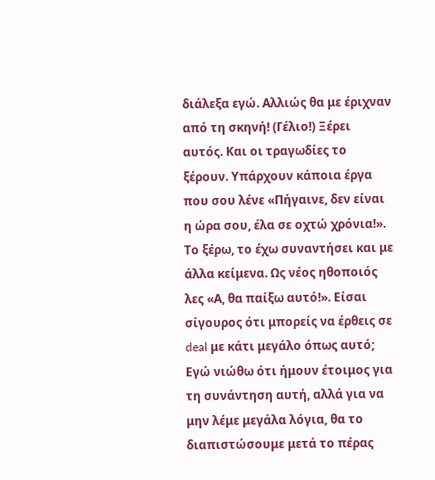διάλεξα εγώ. Αλλιώς θα με έριχναν από τη σκηνή! (Γέλιο!) Ξέρει αυτός. Και οι τραγωδίες το ξέρουν. Υπάρχουν κάποια έργα που σου λένε «Πήγαινε, δεν είναι η ώρα σου, έλα σε οχτώ χρόνια!». Το ξέρω, το έχω συναντήσει και με άλλα κείμενα. Ως νέος ηθοποιός λες «Α, θα παίξω αυτό!». Είσαι σίγουρος ότι μπορείς να έρθεις σε deal με κάτι μεγάλο όπως αυτό; Εγώ νιώθω ότι ήμουν έτοιμος για τη συνάντηση αυτή, αλλά για να μην λέμε μεγάλα λόγια, θα το διαπιστώσουμε μετά το πέρας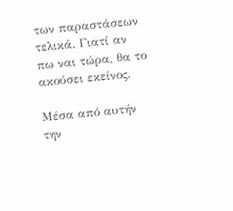των παραστάσεων τελικά. Γιατί αν πω ναι τώρα, θα το ακούσει εκείνος.

Μέσα από αυτήν την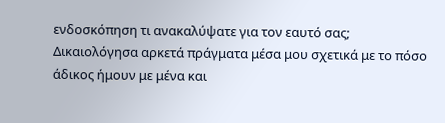ενδοσκόπηση τι ανακαλύψατε για τον εαυτό σας;
Δικαιολόγησα αρκετά πράγματα μέσα μου σχετικά με το πόσο άδικος ήμουν με μένα και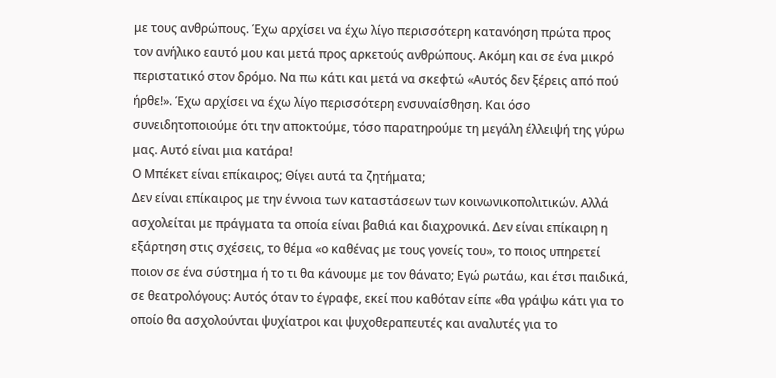με τους ανθρώπους. Έχω αρχίσει να έχω λίγο περισσότερη κατανόηση πρώτα προς τον ανήλικο εαυτό μου και μετά προς αρκετούς ανθρώπους. Ακόμη και σε ένα μικρό περιστατικό στον δρόμο. Να πω κάτι και μετά να σκεφτώ «Αυτός δεν ξέρεις από πού ήρθε!». Έχω αρχίσει να έχω λίγο περισσότερη ενσυναίσθηση. Και όσο συνειδητοποιούμε ότι την αποκτούμε, τόσο παρατηρούμε τη μεγάλη έλλειψή της γύρω μας. Αυτό είναι μια κατάρα!
Ο Μπέκετ είναι επίκαιρος; Θίγει αυτά τα ζητήματα;
Δεν είναι επίκαιρος με την έννοια των καταστάσεων των κοινωνικοπολιτικών. Αλλά ασχολείται με πράγματα τα οποία είναι βαθιά και διαχρονικά. Δεν είναι επίκαιρη η εξάρτηση στις σχέσεις, το θέμα «ο καθένας με τους γονείς του», το ποιος υπηρετεί ποιον σε ένα σύστημα ή το τι θα κάνουμε με τον θάνατο; Εγώ ρωτάω, και έτσι παιδικά, σε θεατρολόγους: Αυτός όταν το έγραφε, εκεί που καθόταν είπε «θα γράψω κάτι για το οποίο θα ασχολούνται ψυχίατροι και ψυχοθεραπευτές και αναλυτές για το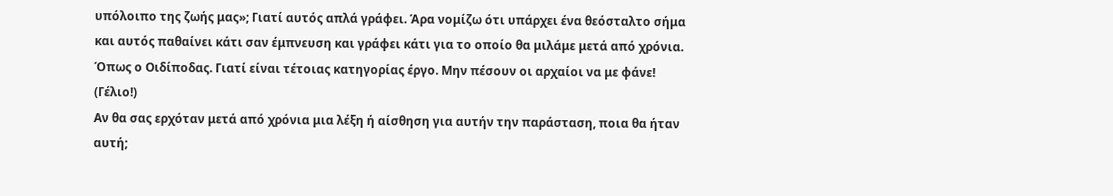υπόλοιπο της ζωής μας»; Γιατί αυτός απλά γράφει. Άρα νομίζω ότι υπάρχει ένα θεόσταλτο σήμα και αυτός παθαίνει κάτι σαν έμπνευση και γράφει κάτι για το οποίο θα μιλάμε μετά από χρόνια. Όπως ο Οιδίποδας. Γιατί είναι τέτοιας κατηγορίας έργο. Μην πέσουν οι αρχαίοι να με φάνε! (Γέλιο!)
Αν θα σας ερχόταν μετά από χρόνια μια λέξη ή αίσθηση για αυτήν την παράσταση, ποια θα ήταν αυτή;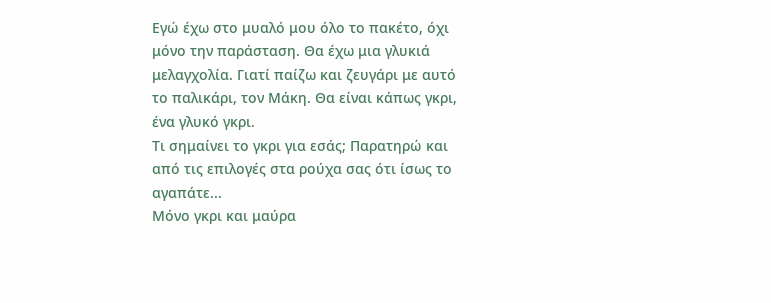Εγώ έχω στο μυαλό μου όλο το πακέτο, όχι μόνο την παράσταση. Θα έχω μια γλυκιά μελαγχολία. Γιατί παίζω και ζευγάρι με αυτό το παλικάρι, τον Μάκη. Θα είναι κάπως γκρι, ένα γλυκό γκρι.
Τι σημαίνει το γκρι για εσάς; Παρατηρώ και από τις επιλογές στα ρούχα σας ότι ίσως το αγαπάτε...
Μόνο γκρι και μαύρα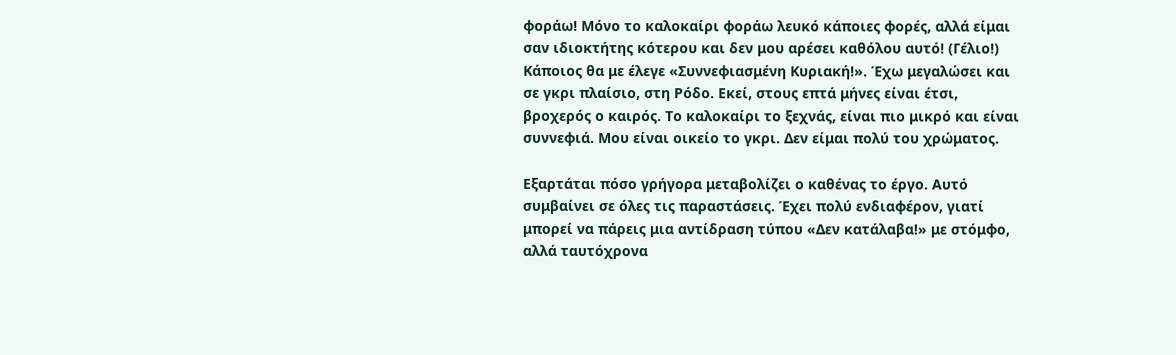φοράω! Μόνο το καλοκαίρι φοράω λευκό κάποιες φορές, αλλά είμαι σαν ιδιοκτήτης κότερου και δεν μου αρέσει καθόλου αυτό! (Γέλιο!) Κάποιος θα με έλεγε «Συννεφιασμένη Κυριακή!». Έχω μεγαλώσει και σε γκρι πλαίσιο, στη Ρόδο. Εκεί, στους επτά μήνες είναι έτσι, βροχερός ο καιρός. Το καλοκαίρι το ξεχνάς, είναι πιο μικρό και είναι συννεφιά. Μου είναι οικείο το γκρι. Δεν είμαι πολύ του χρώματος.

Εξαρτάται πόσο γρήγορα μεταβολίζει ο καθένας το έργο. Αυτό συμβαίνει σε όλες τις παραστάσεις. Έχει πολύ ενδιαφέρον, γιατί μπορεί να πάρεις μια αντίδραση τύπου «Δεν κατάλαβα!» με στόμφο, αλλά ταυτόχρονα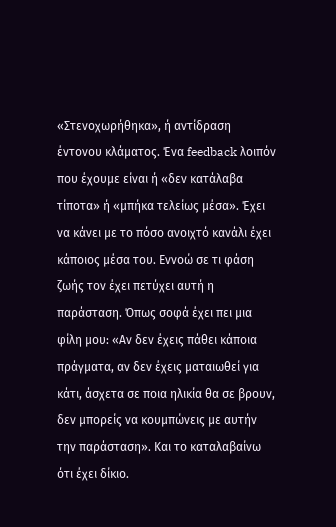«Στενοχωρήθηκα», ή αντίδραση έντονου κλάματος. Ένα feedback λοιπόν που έχουμε είναι ή «δεν κατάλαβα τίποτα» ή «μπήκα τελείως μέσα». Έχει να κάνει με το πόσο ανοιχτό κανάλι έχει κάποιος μέσα του. Εννοώ σε τι φάση ζωής τον έχει πετύχει αυτή η παράσταση. Όπως σοφά έχει πει μια φίλη μου: «Αν δεν έχεις πάθει κάποια πράγματα, αν δεν έχεις ματαιωθεί για κάτι, άσχετα σε ποια ηλικία θα σε βρουν, δεν μπορείς να κουμπώνεις με αυτήν την παράσταση». Και το καταλαβαίνω ότι έχει δίκιο.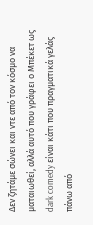Δεν ζητάμε σώνει και ντε από τον κόσμο να ματαιωθεί, αλλά αυτό που γράφει ο Μπέκετ ως dark comedy είναι κάτι που πραγματικά γελάς πάνω από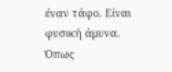έναν τάφο. Είναι φυσική άμυνα. Όπως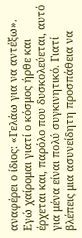αναφέρει ο ίδιος: «Γελάω για να αντέξω». Εγώ χαίρομαι γιατί ο κόσμος ήρθε και έρχεται και, παρόλο που δυσκολεύεται, αυτό για μένα είναι πολύ συγκινητικό. Γιατί βλέπεις μια ασυνείδητη προσπάθεια να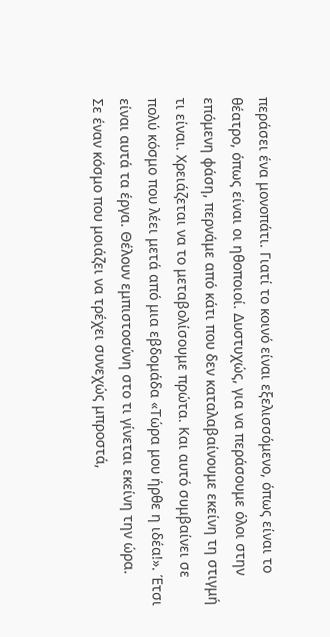περάσει ένα μονοπάτι. Γιατί το κοινό είναι εξελισσόμενο, όπως είναι το θέατρο, όπως είναι οι ηθοποιοί. Δυστυχώς, για να περάσουμε όλοι στην επόμενη φάση, περνάμε από κάτι που δεν καταλαβαίνουμε εκείνη τη στιγμή τι είναι. Χρειάζεται να το μεταβολίσουμε πρώτα. Και αυτό συμβαίνει σε πολύ κόσμο που λέει μετά από μια εβδομάδα «Τώρα μου ήρθε η ιδέα!». Έτσι είναι αυτά τα έργα. Θέλουν εμπιστοσύνη στο τι γίνεται εκείνη την ώρα.
Σε έναν κόσμο που μοιάζει να τρέχει συνεχώς μπροστά,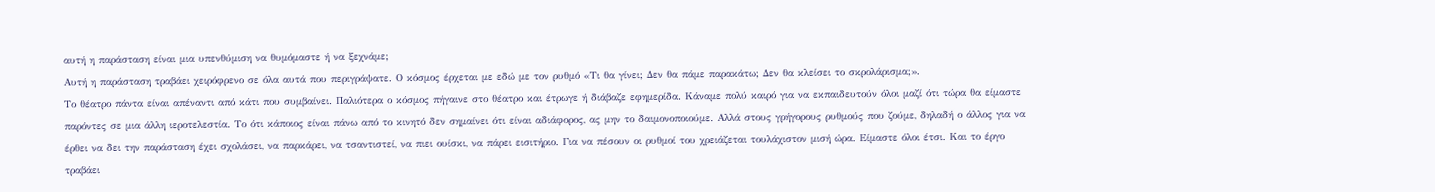αυτή η παράσταση είναι μια υπενθύμιση να θυμόμαστε ή να ξεχνάμε;
Αυτή η παράσταση τραβάει χειρόφρενο σε όλα αυτά που περιγράψατε. Ο κόσμος έρχεται με εδώ με τον ρυθμό «Τι θα γίνει; Δεν θα πάμε παρακάτω; Δεν θα κλείσει το σκρολάρισμα;».
Το θέατρο πάντα είναι απέναντι από κάτι που συμβαίνει. Παλιότερα ο κόσμος πήγαινε στο θέατρο και έτρωγε ή διάβαζε εφημερίδα. Κάναμε πολύ καιρό για να εκπαιδευτούν όλοι μαζί ότι τώρα θα είμαστε παρόντες σε μια άλλη ιεροτελεστία. Το ότι κάποιος είναι πάνω από το κινητό δεν σημαίνει ότι είναι αδιάφορος, ας μην το δαιμονοποιούμε. Αλλά στους γρήγορους ρυθμούς που ζούμε, δηλαδή ο άλλος για να έρθει να δει την παράσταση έχει σχολάσει, να παρκάρει, να τσαντιστεί, να πιει ουίσκι, να πάρει εισιτήριο. Για να πέσουν οι ρυθμοί του χρειάζεται τουλάχιστον μισή ώρα. Είμαστε όλοι έτσι. Και το έργο τραβάει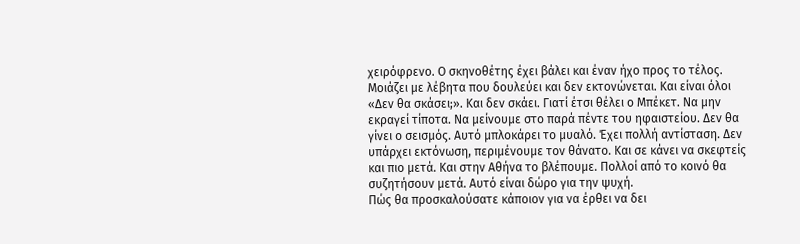χειρόφρενο. Ο σκηνοθέτης έχει βάλει και έναν ήχο προς το τέλος. Μοιάζει με λέβητα που δουλεύει και δεν εκτονώνεται. Και είναι όλοι «Δεν θα σκάσει;». Και δεν σκάει. Γιατί έτσι θέλει ο Μπέκετ. Να μην εκραγεί τίποτα. Να μείνουμε στο παρά πέντε του ηφαιστείου. Δεν θα γίνει ο σεισμός. Αυτό μπλοκάρει το μυαλό. Έχει πολλή αντίσταση. Δεν υπάρχει εκτόνωση, περιμένουμε τον θάνατο. Και σε κάνει να σκεφτείς και πιο μετά. Και στην Αθήνα το βλέπουμε. Πολλοί από το κοινό θα συζητήσουν μετά. Αυτό είναι δώρο για την ψυχή.
Πώς θα προσκαλούσατε κάποιον για να έρθει να δει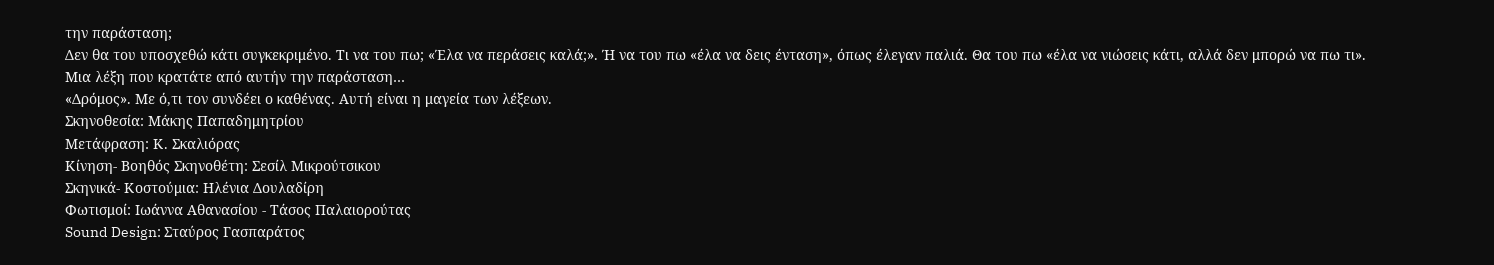την παράσταση;
Δεν θα του υποσχεθώ κάτι συγκεκριμένο. Τι να του πω; «Έλα να περάσεις καλά;». Ή να του πω «έλα να δεις ένταση», όπως έλεγαν παλιά. Θα του πω «έλα να νιώσεις κάτι, αλλά δεν μπορώ να πω τι».
Μια λέξη που κρατάτε από αυτήν την παράσταση…
«Δρόμος». Με ό,τι τον συνδέει ο καθένας. Αυτή είναι η μαγεία των λέξεων.
Σκηνοθεσία: Μάκης Παπαδημητρίου
Μετάφραση: Κ. Σκαλιόρας
Κίνηση- Βοηθός Σκηνοθέτη: Σεσίλ Μικρούτσικου
Σκηνικά- Κοστούμια: Ηλένια Δουλαδίρη
Φωτισμοί: Ιωάννα Αθανασίου - Τάσος Παλαιορούτας
Sound Design: Σταύρος Γασπαράτος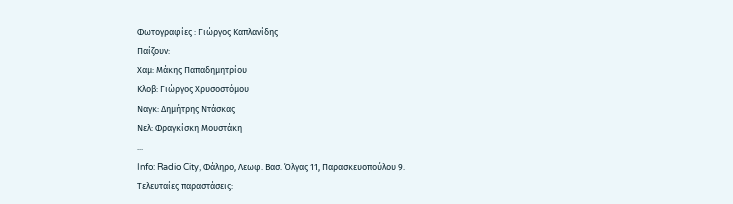Φωτογραφίες : Γιώργος Καπλανίδης
Παίζουν:
Χαμ: Μάκης Παπαδημητρίου
Κλοβ: Γιώργος Χρυσοστόμου
Ναγκ: Δημήτρης Ντάσκας
Νελ: Φραγκίσκη Μουστάκη
...
Info: Radio City, Φάληρο, Λεωφ. Βασ. Όλγας 11, Παρασκευοπούλου 9.
Τελευταίες παραστάσεις: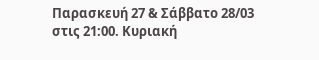Παρασκευή 27 & Σάββατο 28/03 στις 21:00. Κυριακή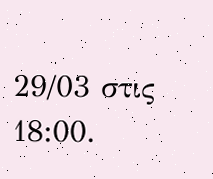29/03 στις 18:00.